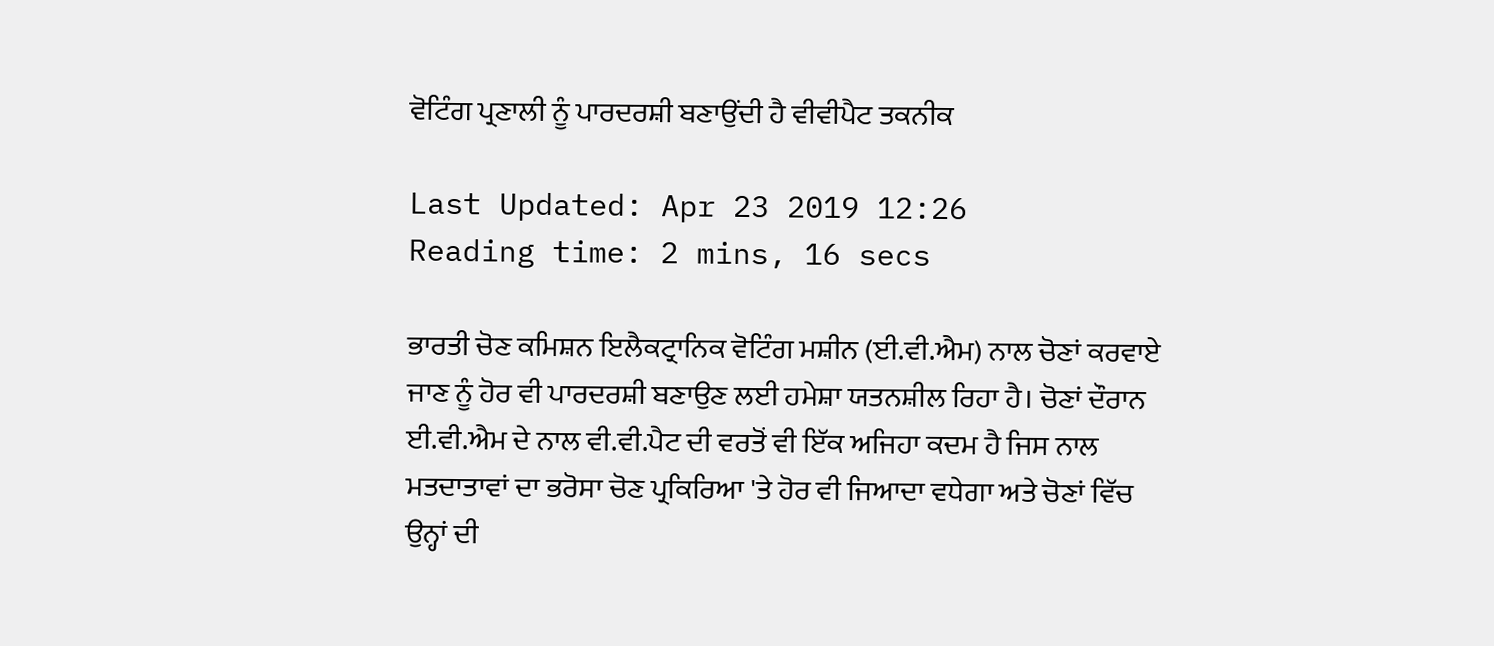ਵੋਟਿੰਗ ਪ੍ਰਣਾਲੀ ਨੂੰ ਪਾਰਦਰਸ਼ੀ ਬਣਾਉਂਦੀ ਹੈ ਵੀਵੀਪੈਟ ਤਕਨੀਕ

Last Updated: Apr 23 2019 12:26
Reading time: 2 mins, 16 secs

ਭਾਰਤੀ ਚੋਣ ਕਮਿਸ਼ਨ ਇਲੈਕਟ੍ਰਾਨਿਕ ਵੋਟਿੰਗ ਮਸ਼ੀਨ (ਈ.ਵੀ.ਐਮ) ਨਾਲ ਚੋਣਾਂ ਕਰਵਾਏ ਜਾਣ ਨੂੰ ਹੋਰ ਵੀ ਪਾਰਦਰਸ਼ੀ ਬਣਾਉਣ ਲਈ ਹਮੇਸ਼ਾ ਯਤਨਸ਼ੀਲ ਰਿਹਾ ਹੈ। ਚੋਣਾਂ ਦੌਰਾਨ ਈ.ਵੀ.ਐਮ ਦੇ ਨਾਲ ਵੀ.ਵੀ.ਪੈਟ ਦੀ ਵਰਤੋਂ ਵੀ ਇੱਕ ਅਜਿਹਾ ਕਦਮ ਹੈ ਜਿਸ ਨਾਲ ਮਤਦਾਤਾਵਾਂ ਦਾ ਭਰੋਸਾ ਚੋਣ ਪ੍ਰਕਿਰਿਆ 'ਤੇ ਹੋਰ ਵੀ ਜਿਆਦਾ ਵਧੇਗਾ ਅਤੇ ਚੋਣਾਂ ਵਿੱਚ ਉਨ੍ਹਾਂ ਦੀ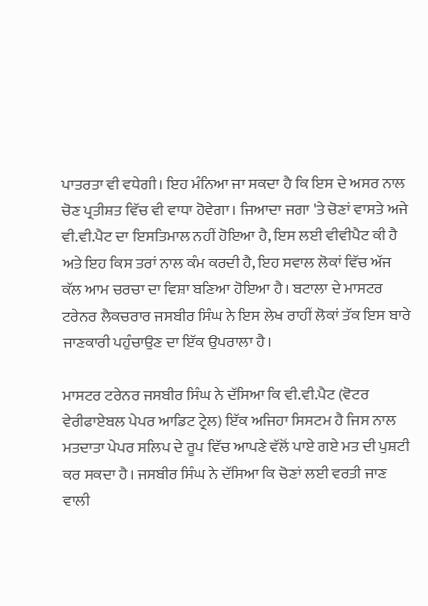ਪਾਤਰਤਾ ਵੀ ਵਧੇਗੀ। ਇਹ ਮੰਨਿਆ ਜਾ ਸਕਦਾ ਹੈ ਕਿ ਇਸ ਦੇ ਅਸਰ ਨਾਲ ਚੋਣ ਪ੍ਰਤੀਸ਼ਤ ਵਿੱਚ ਵੀ ਵਾਧਾ ਹੋਵੇਗਾ। ਜਿਆਦਾ ਜਗਾ 'ਤੇ ਚੋਣਾਂ ਵਾਸਤੇ ਅਜੇ ਵੀ.ਵੀ.ਪੈਟ ਦਾ ਇਸਤਿਮਾਲ ਨਹੀਂ ਹੋਇਆ ਹੈ, ਇਸ ਲਈ ਵੀਵੀਪੈਟ ਕੀ ਹੈ ਅਤੇ ਇਹ ਕਿਸ ਤਰਾਂ ਨਾਲ ਕੰਮ ਕਰਦੀ ਹੈ, ਇਹ ਸਵਾਲ ਲੋਕਾਂ ਵਿੱਚ ਅੱਜ ਕੱਲ ਆਮ ਚਰਚਾ ਦਾ ਵਿਸ਼ਾ ਬਣਿਆ ਹੋਇਆ ਹੈ। ਬਟਾਲਾ ਦੇ ਮਾਸਟਰ ਟਰੇਨਰ ਲੈਕਚਰਾਰ ਜਸਬੀਰ ਸਿੰਘ ਨੇ ਇਸ ਲੇਖ ਰਾਹੀਂ ਲੋਕਾਂ ਤੱਕ ਇਸ ਬਾਰੇ ਜਾਣਕਾਰੀ ਪਹੁੰਚਾਉਣ ਦਾ ਇੱਕ ਉਪਰਾਲਾ ਹੈ।

ਮਾਸਟਰ ਟਰੇਨਰ ਜਸਬੀਰ ਸਿੰਘ ਨੇ ਦੱਸਿਆ ਕਿ ਵੀ.ਵੀ.ਪੈਟ (ਵੋਟਰ ਵੇਰੀਫਾਏਬਲ ਪੇਪਰ ਆਡਿਟ ਟ੍ਰੇਲ) ਇੱਕ ਅਜਿਹਾ ਸਿਸਟਮ ਹੈ ਜਿਸ ਨਾਲ ਮਤਦਾਤਾ ਪੇਪਰ ਸਲਿਪ ਦੇ ਰੂਪ ਵਿੱਚ ਆਪਣੇ ਵੱਲੋਂ ਪਾਏ ਗਏ ਮਤ ਦੀ ਪੁਸ਼ਟੀ ਕਰ ਸਕਦਾ ਹੈ। ਜਸਬੀਰ ਸਿੰਘ ਨੇ ਦੱਸਿਆ ਕਿ ਚੋਣਾਂ ਲਈ ਵਰਤੀ ਜਾਣ ਵਾਲੀ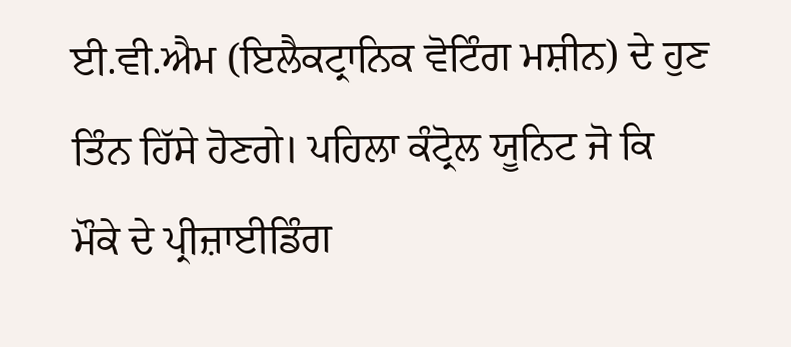ਈ.ਵੀ.ਐਮ (ਇਲੈਕਟ੍ਰਾਨਿਕ ਵੋਟਿੰਗ ਮਸ਼ੀਨ) ਦੇ ਹੁਣ ਤਿੰਨ ਹਿੱਸੇ ਹੋਣਗੇ। ਪਹਿਲਾ ਕੰਟ੍ਰੋਲ ਯੂਨਿਟ ਜੋ ਕਿ ਮੌਕੇ ਦੇ ਪ੍ਰੀਜ਼ਾਈਡਿੰਗ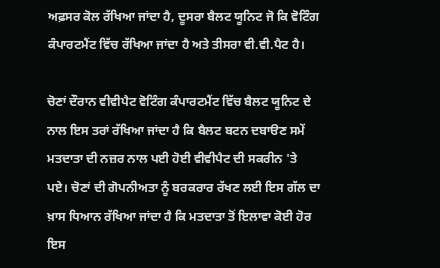ਅਫ਼ਸਰ ਕੋਲ ਰੱਖਿਆ ਜਾਂਦਾ ਹੈ, ਦੂਸਰਾ ਬੈਲਟ ਯੂਨਿਟ ਜੋ ਕਿ ਵੋਟਿੰਗ ਕੰਪਾਰਟਮੈਂਟ ਵਿੱਚ ਰੱਖਿਆ ਜਾਂਦਾ ਹੈ ਅਤੇ ਤੀਸਰਾ ਵੀ.ਵੀ.ਪੈਟ ਹੈ।

ਚੋਣਾਂ ਦੌਰਾਨ ਵੀਵੀਪੈਟ ਵੋਟਿੰਗ ਕੰਪਾਰਟਮੈਂਟ ਵਿੱਚ ਬੈਲਟ ਯੂਨਿਟ ਦੇ ਨਾਲ ਇਸ ਤਰਾਂ ਰੱਖਿਆ ਜਾਂਦਾ ਹੈ ਕਿ ਬੈਲਟ ਬਟਨ ਦਬਾੳਣ ਸਮੇਂ ਮਤਦਾਤਾ ਦੀ ਨਜ਼ਰ ਨਾਲ ਪਈ ਹੋਈ ਵੀਵੀਪੈਟ ਦੀ ਸਕਰੀਨ 'ਤੇ ਪਏ। ਚੋਣਾਂ ਦੀ ਗੋਪਨੀਅਤਾ ਨੂੰ ਬਰਕਰਾਰ ਰੱਖਣ ਲਈ ਇਸ ਗੱਲ ਦਾ ਖ਼ਾਸ ਧਿਆਨ ਰੱਖਿਆ ਜਾਂਦਾ ਹੈ ਕਿ ਮਤਦਾਤਾ ਤੋਂ ਇਲਾਵਾ ਕੋਈ ਹੋਰ ਇਸ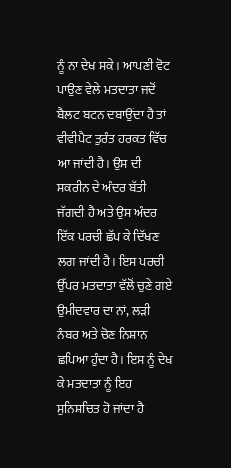ਨੂੰ ਨਾ ਦੇਖ ਸਕੇ। ਆਪਣੀ ਵੋਟ ਪਾਉਣ ਵੇਲੇ ਮਤਦਾਤਾ ਜਦੋਂ ਬੈਲਟ ਬਟਨ ਦਬਾਉਂਦਾ ਹੈ ਤਾਂ ਵੀਵੀਪੈਟ ਤੁਰੰਤ ਹਰਕਤ ਵਿੱਚ ਆ ਜਾਂਦੀ ਹੈ। ਉਸ ਦੀ ਸਕਰੀਨ ਦੇ ਅੰਦਰ ਬੱਤੀ ਜੱਗਦੀ ਹੈ ਅਤੇ ਉਸ ਅੰਦਰ ਇੱਕ ਪਰਚੀ ਛੱਪ ਕੇ ਦਿੱਖਣ ਲਗ ਜਾਂਦੀ ਹੈ। ਇਸ ਪਰਚੀ ਉੱਪਰ ਮਤਦਾਤਾ ਵੱਲੋਂ ਚੁਣੇ ਗਏ ਉਮੀਦਵਾਰ ਦਾ ਨਾਂ, ਲੜੀ ਨੰਬਰ ਅਤੇ ਚੋਣ ਨਿਸ਼ਾਨ ਛਪਿਆ ਹੁੰਦਾ ਹੈ। ਇਸ ਨੂੰ ਦੇਖ ਕੇ ਮਤਦਾਤਾ ਨੂੰ ਇਹ ਸੁਨਿਸ਼ਚਿਤ ਹੋ ਜਾਂਦਾ ਹੈ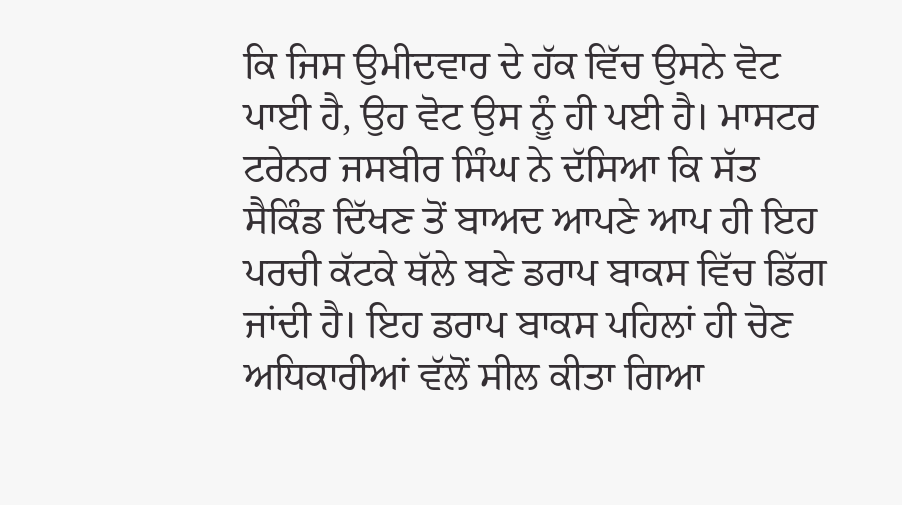ਕਿ ਜਿਸ ਉਮੀਦਵਾਰ ਦੇ ਹੱਕ ਵਿੱਚ ਉਸਨੇ ਵੋਟ ਪਾਈ ਹੈ, ਉਹ ਵੋਟ ਉਸ ਨੂੰ ਹੀ ਪਈ ਹੈ। ਮਾਸਟਰ ਟਰੇਨਰ ਜਸਬੀਰ ਸਿੰਘ ਨੇ ਦੱਸਿਆ ਕਿ ਸੱਤ ਸੈਕਿੰਡ ਦਿੱਖਣ ਤੋਂ ਬਾਅਦ ਆਪਣੇ ਆਪ ਹੀ ਇਹ ਪਰਚੀ ਕੱਟਕੇ ਥੱਲੇ ਬਣੇ ਡਰਾਪ ਬਾਕਸ ਵਿੱਚ ਡਿੱਗ ਜਾਂਦੀ ਹੈ। ਇਹ ਡਰਾਪ ਬਾਕਸ ਪਹਿਲਾਂ ਹੀ ਚੋਣ ਅਧਿਕਾਰੀਆਂ ਵੱਲੋਂ ਸੀਲ ਕੀਤਾ ਗਿਆ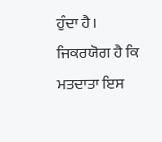ਹੁੰਦਾ ਹੈ। ਜਿਕਰਯੋਗ ਹੈ ਕਿ ਮਤਦਾਤਾ ਇਸ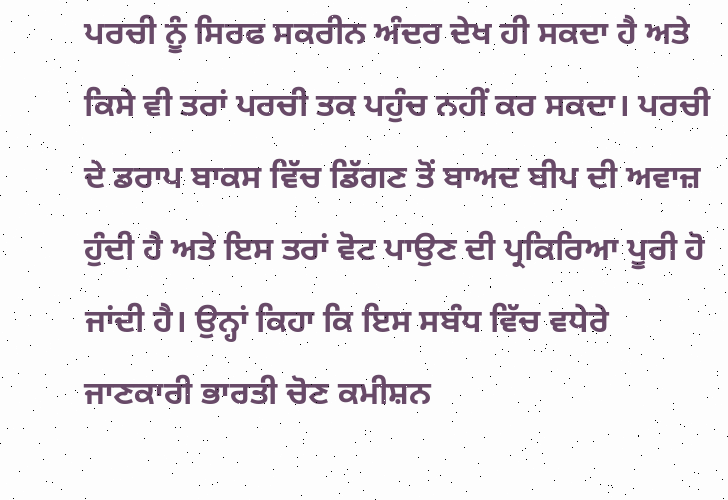ਪਰਚੀ ਨੂੰ ਸਿਰਫ ਸਕਰੀਨ ਅੰਦਰ ਦੇਖ ਹੀ ਸਕਦਾ ਹੈ ਅਤੇ ਕਿਸੇ ਵੀ ਤਰਾਂ ਪਰਚੀ ਤਕ ਪਹੁੰਚ ਨਹੀਂ ਕਰ ਸਕਦਾ। ਪਰਚੀ ਦੇ ਡਰਾਪ ਬਾਕਸ ਵਿੱਚ ਡਿੱਗਣ ਤੋਂ ਬਾਅਦ ਬੀਪ ਦੀ ਅਵਾਜ਼ ਹੁੰਦੀ ਹੈ ਅਤੇ ਇਸ ਤਰਾਂ ਵੋਟ ਪਾਉਣ ਦੀ ਪ੍ਰਕਿਰਿਆ ਪੂਰੀ ਹੋ ਜਾਂਦੀ ਹੈ। ਉਨ੍ਹਾਂ ਕਿਹਾ ਕਿ ਇਸ ਸਬੰਧ ਵਿੱਚ ਵਧੇਰੇ ਜਾਣਕਾਰੀ ਭਾਰਤੀ ਚੋਣ ਕਮੀਸ਼ਨ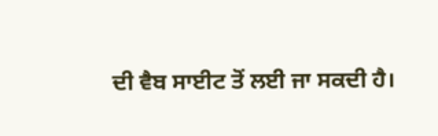ਦੀ ਵੈਬ ਸਾਈਟ ਤੋਂ ਲਈ ਜਾ ਸਕਦੀ ਹੈ।